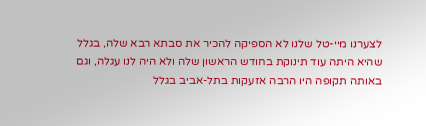לצערנו מיי-טל שלנו לא הספיקה להכיר את סבתא רבא שלה, בגלל שהיא היתה עוד תינוקת בחודש הראשון שלה ולא היה לנו עגלה, וגם באותה תקופה היו הרבה אזעקות בתל-אביב בגלל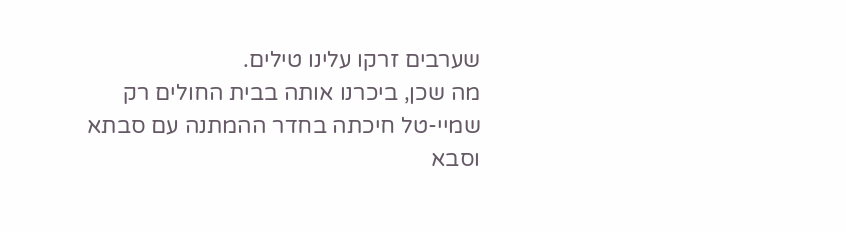שערבים זרקו עלינו טילים.
מה שכן, ביכרנו אותה בבית החולים רק שמיי-טל חיכתה בחדר ההמתנה עם סבתא וסבא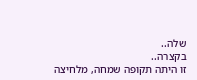שלה..
בקצרה..
זו היתה תקופה שמחה, מלחיצה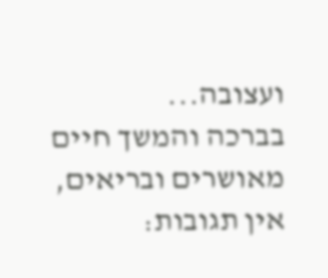ועצובה...
בברכה והמשך חיים מאושרים ובריאים,
אין תגובות: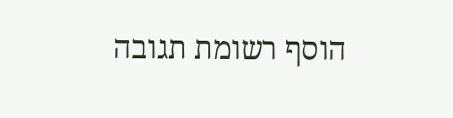הוסף רשומת תגובה